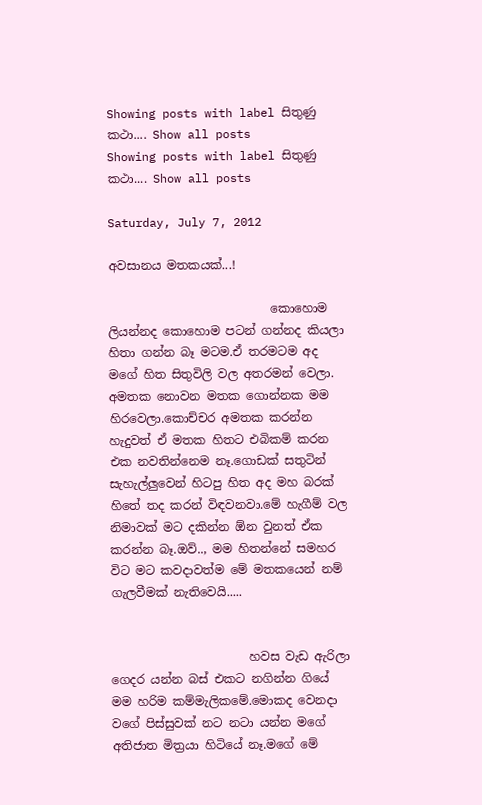Showing posts with label සිතුණු කථා.... Show all posts
Showing posts with label සිතුණු කථා.... Show all posts

Saturday, July 7, 2012

අවසානය මතකයක්...!

                           කොහොම ලියන්නද කොහොම පටන් ගන්නද කියලා හිතා ගන්න බෑ මටම.ඒ තරමටම අද මගේ හිත සිතුවිලි වල අතරමන් වෙලා. අමතක නොවන මතක ගොන්නක මම හිරවෙලා.කොච්චර අමතක කරන්න හැදුවත් ඒ මතක හිතට එබිකම් කරන එක නවතින්නෙම නෑ.ගොඩක් සතුටින් සැහැල්ලුවෙන් හිටපු හිත අද මහ බරක් හිතේ තද කරන් විඳවනවා.මේ හැගීම් වල නිමාවක් මට දකින්න ඕන වුනත් ඒක කරන්න බෑ.ඔව්.., මම හිතන්නේ සමහර විට මට කවදාවත්ම මේ මතකයෙන් නම් ගැලවීමක් නැතිවෙයි.....


                       හවස වැඩ ඇරිලා ගෙදර යන්න බස් එකට නගින්න ගියේ මම හරිම කම්මැලිකමේ.මොකද වෙනදා වගේ පිස්සුවක් නට නටා යන්න මගේ අතිජාත මිත්‍රයා හිටියේ නෑ.මගේ මේ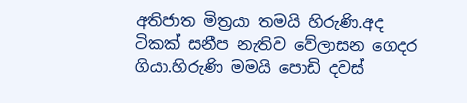අතිජාත මිත්‍රයා තමයි හිරුණි.අද ටිකක් සනීප නැතිව වේලාසන ගෙදර ගියා.හිරුණි මමයි පොඩි දවස්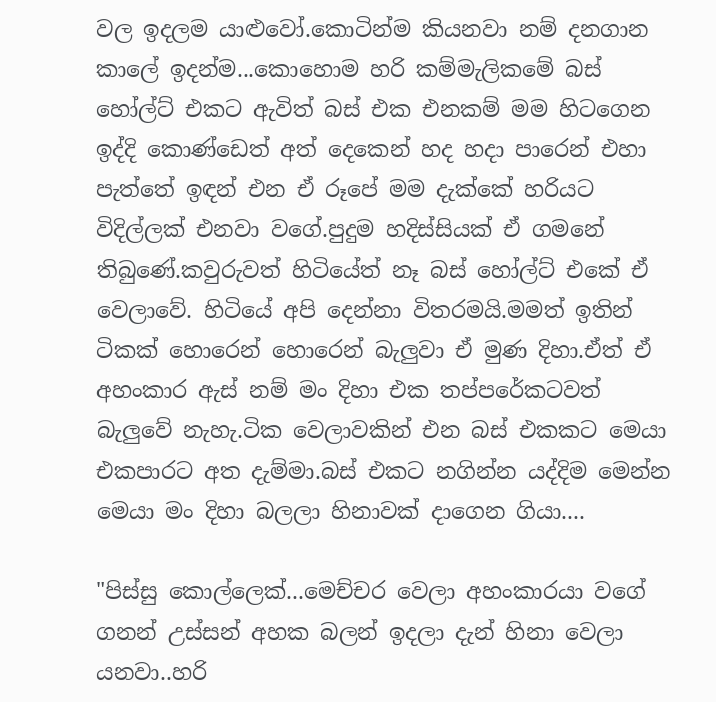වල ඉදලම යාළුවෝ.කොටින්ම කියනවා නම් දනගාන කාලේ ඉදන්ම...කොහොම හරි කම්මැලිකමේ බස් හෝල්ට් එකට ඇවිත් බස් එක එනකම් මම හිටගෙන ඉද්දි කොණ්ඩෙත් අත් දෙකෙන් හද හදා පාරෙන් එහා පැත්තේ ඉඳන් එන ඒ රූපේ මම දැක්කේ හරියට විදිල්ලක් එනවා වගේ.පුදුම හදිස්සියක් ඒ ගමනේ තිබුණේ.කවුරුවත් හිටියේත් නෑ බස් හෝල්ට් එකේ ඒ වෙලාවේ. හිටියේ අපි දෙන්නා විතරමයි.මමත් ඉතින් ටිකක් හොරෙන් හොරෙන් බැලුවා ඒ මුණ දිහා.ඒත් ඒ අහංකාර ඇස් නම් මං දිහා එක තප්පරේකටවත් බැලුවේ නැහැ.ටික වෙලාවකින් එන බස් එකකට මෙයා එකපාරට අත දැම්මා.බස් එකට නගින්න යද්දිම මෙන්න මෙයා මං දිහා බලලා හිනාවක් දාගෙන ගියා....

"පිස්සු කොල්ලෙක්...මෙච්චර වෙලා අහංකාරයා වගේ ගනන් උස්සන් අහක බලන් ඉදලා දැන් හිනා වෙලා යනවා..හරි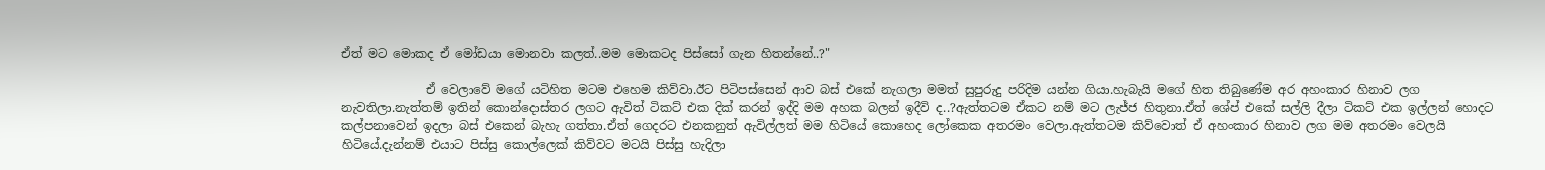ඒත් මට මොකද ඒ මෝඩයා මොනවා කලත්..මම මොකටද පිස්සෝ ගැන හිතන්නේ..?"

              ඒ වෙලාවේ මගේ යටිහිත මටම එහෙම කිව්වා.ඊ‍‍ට පිටිපස්සෙන් ආව බස් එකේ නැගලා මමත් සුපුරුදු පරිදිම යන්න ගියා.හැබැයි මගේ හිත තිබුණේම අර අහංකාර හිනාව ලග නැවතිලා.නැත්තම් ඉතින් කොන්දොස්තර ලගට ඇවිත් ටිකට් එක දික් කරන් ඉද්දි මම අහක බලන් ඉදීවි ද..?ඇත්තටම ඒකට නම් මට ලැජ්ජ හිතුනා.ඒත් ශේප් එකේ සල්ලි දීලා ටිකට් එක ඉල්ලන් හොදට කල්පනාවෙන් ඉදලා බස් එකෙන් බැහැ ගත්තා.ඒත් ගෙදරට එනකනුත් ඇවිල්ලත් මම හිටියේ කොහෙද ලෝකෙක අතරමං වෙලා.ඇත්තටම කිව්වොත් ඒ අහංකාර හිනාව ලග මම අතරමං වෙලයි හිටියේ.දැන්නම් එයාට පිස්සු කොල්ලෙක් කිව්වට මටයි පිස්සු හැදිලා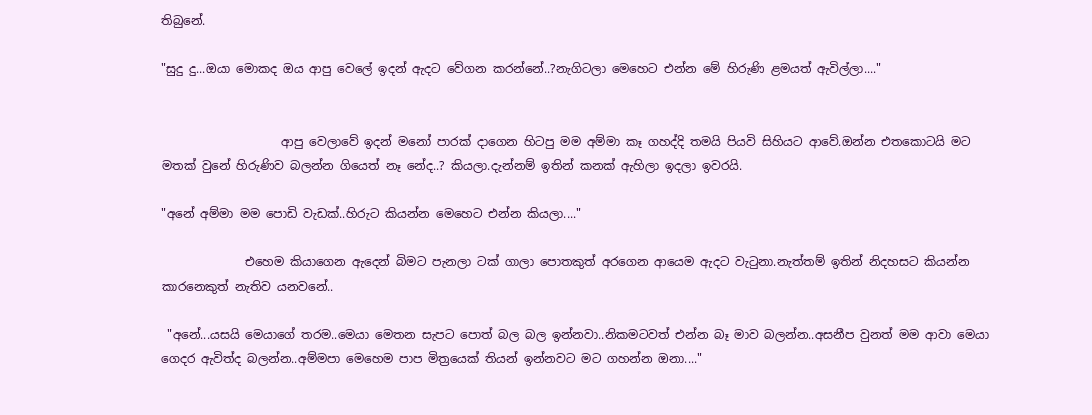තිබුනේ.

"සුදු දු...ඔයා මොකද ඔය ආපු වෙලේ ඉදන් ඇදට වේගන කරන්නේ..?නැගිටලා මෙහෙට එන්න මේ හිරුණි ළමයත් ඇවිල්ලා...."


                    ආපු වෙලාවේ ඉදන් මනෝ පාරක් දාගෙන හිටපු මම අම්මා කෑ ගහද්දි තමයි පියවි සිහියට ආවේ.ඔන්න එතකොටයි මට මතක් වුනේ හිරුණිව බලන්න ගියෙත් නෑ නේද..? කියලා.දැන්නම් ඉතින් කනක් ඇහිලා ඉදලා ඉවරයි.

"අනේ අම්මා මම පොඩි වැඩක්..හිරුට කියන්න මෙහෙට එන්න කියලා...."

              එහෙම කියාගෙන ඇදෙන් බිමට පැනලා ටක් ගාලා පොතකුත් අරගෙන ආයෙම ඇදට වැටුනා.නැත්තම් ඉතින් නිදහසට කියන්න කාරනෙකුත් නැතිව යනවනේ..

 "අනේ...යසයි මෙයාගේ තරම..මෙයා මෙතන සැපට පොත් බල බල ඉන්නවා..නිකමටවත් එන්න බෑ මාව බලන්න..අසනීප වුනත් මම ආවා මෙයා ගෙදර ඇවිත්ද බලන්න..අම්මපා මෙහෙම පාප මිත්‍රයෙක් තියන් ඉන්නවට මට ගහන්න ඔනා...."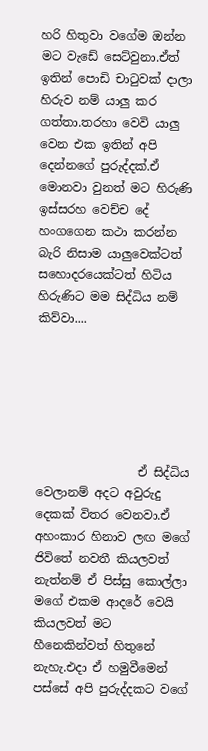හරි හිතුවා වගේම ඔන්න මට වැඩේ සෙට්වුනා.ඒත් ඉතින් පොඩි චාටුවක් දාලා හිරුව නම් යාලු කර ගත්තා.තරහා වෙවි යාලු වෙන එක ඉතින් අපි දෙන්නගේ පුරුද්දක්.ඒ මොනවා වුනත් මට හිරුණි ඉස්සරහ වෙච්ච දේ හංගගෙන කථා කරන්න බැරි නිසාම යාලුවෙක්ටත් සහොදරයෙක්ටත් හිටිය හිරුණිට මම සිද්ධිය නම් කිව්වා....






                 ඒ සිද්ධිය වෙලානම් අදට අවුරුදු දෙකක් විතර වෙනවා.ඒ අහංකාර හිනාව ලඟ මගේ ජිවිතේ නවතී කියලවත් නැත්නම් ඒ පිස්සු කොල්ලා මගේ එකම ආදරේ වෙයි කියලවත් මට හීනෙකින්වත් හිතුනේ නැහැ.එදා ඒ හමුවීමෙන් පස්සේ අපි පුරුද්දකට වගේ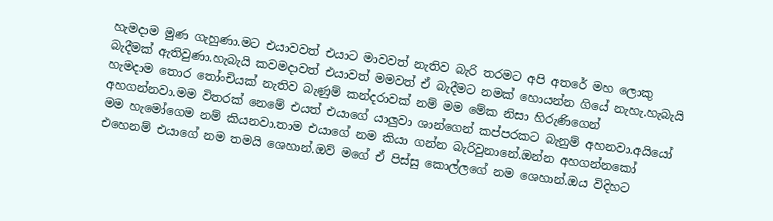හැමදාම මුණ ගැහුණා.මට එයාවවත් එයාට මාවවත් නැතිව බැරි තරමට අපි අතරේ මහ ලොකු බැදීමක් ඇතිවුණා.හැබැයි කවමදාවත් එයාවත් මමවත් ඒ බැදීමට නමක් හොයන්න ගියේ නැහැ.හැබැයි හැමදාම තොර තෝංචියක් නැතිව බැණුම් කන්දරාවක් නම් මම මේක නිසා හිරුණිගෙන් අහගන්නවා.මම විතරක් නෙමේ එයත් එයාගේ යාලුවා ශාන්ගෙන් කප්පරකට බැනුම් අහනවා.අයියෝ මම හැමෝගෙම නම් කියනවා.තාම එයාගේ නම කියා ගන්න බැරිවුනානේ.ඔන්න අහගන්නකෝ එහෙනම් එයාගේ නම තමයි ශෙහාන්.ඔව් මගේ ඒ පිස්සු කොල්ලගේ නම ශෙහාන්.ඔය විදිහට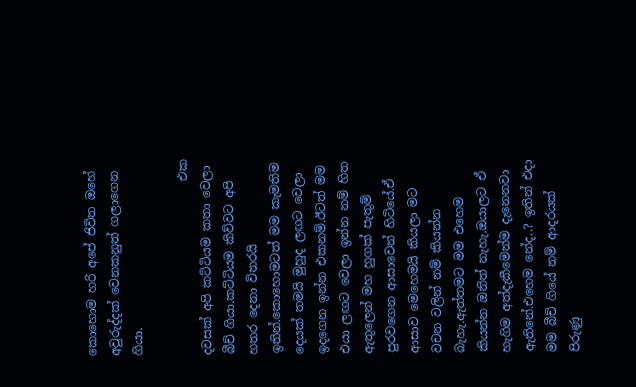කොහොම හරි අපේ ජිවිත ඔහේ අවුරුද්දක් වෙනකනුත් ගලාගෙන ගියා.

                             එක දවසක් අපි කට්ටියම කතා වෙලා බීච් ගියා.කට්ටියම කිව්වට අපි හතර දෙනා විතරයි ඉතින්.කොහොමටත් මම කැමතිම දෙයක් තමයි මුහුද ලඟට වෙලා ඉදගෙන ඉන්න එකනම්.ඊටත් මම එයා ලඟට වෙලා ඉන්න නම් හිත ඇතුලෙන් මහ හුගක් පැතුම් පුරවගෙන ආසාවෙන් හිටියේ.ඒ ආසාව මෙහෙමයි කියලා මට වචන වලින් නම් කියන්න බැහැ.ඇත්තමට මම එහෙම කියන්න ඔනිත් නැහැ.ඔයාලට ඒ හැගිම අත්දැකීමෙන්ම දැනෙනවා ඇතිනේ.එහෙම නේද..? ඉතින් එදා මම බීච් ගියේ නම් ආදරයක් පිරුණු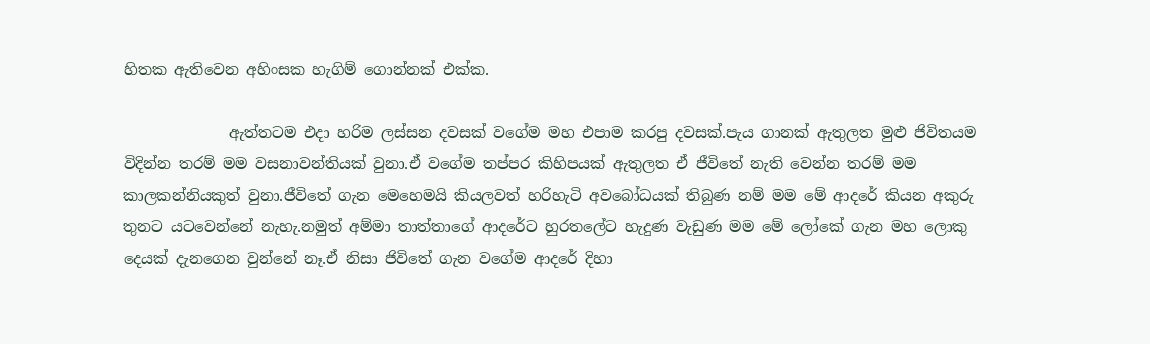හිතක ඇතිවෙන අහිංසක හැගිම් ගොන්නක් එක්ක.

              ඇත්තටම එදා හරිම ලස්සන දවසක් වගේම මහ එපාම කරපු දවසක්.පැය ගානක් ඇතුලත මුළු ජිවිතයම විදින්න තරම් මම වසනාවන්තියක් වුනා.ඒ වගේම තප්පර කිහිපයක් ඇතුලත ඒ ජීවිතේ නැති වෙන්න තරම් මම කාලකන්නියකුත් වුනා.ජීවිතේ ගැන මෙහෙමයි කියලවත් හරිහැටි අවබෝධයක් තිබුණ නම් මම මේ ආදරේ කියන අකුරු තුනට යටවෙන්නේ නැහැ.නමුත් අම්මා තාත්තාගේ ආදරේට හුරතලේ‍ට හැදුණ වැඩුණ මම මේ ලෝකේ ගැන මහ ලොකු දෙයක් දැනගෙන වුන්නේ නෑ.ඒ නිසා ජිවිතේ ගැන වගේම ආදරේ දිහා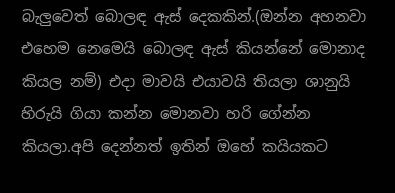බැලුවෙත් බොලඳ ඇස් දෙකකින්.(ඔන්න අහනවා එහෙම නෙමෙයි බොලඳ ඇස් කියන්නේ මොනාද කියල නම්) එදා මාවයි එයාවයි තියලා ශානුයි හිරුයි ගියා කන්න මොනවා හරි ගේන්න කියලා.අපි දෙන්නත් ඉතින් ඔහේ කයියකට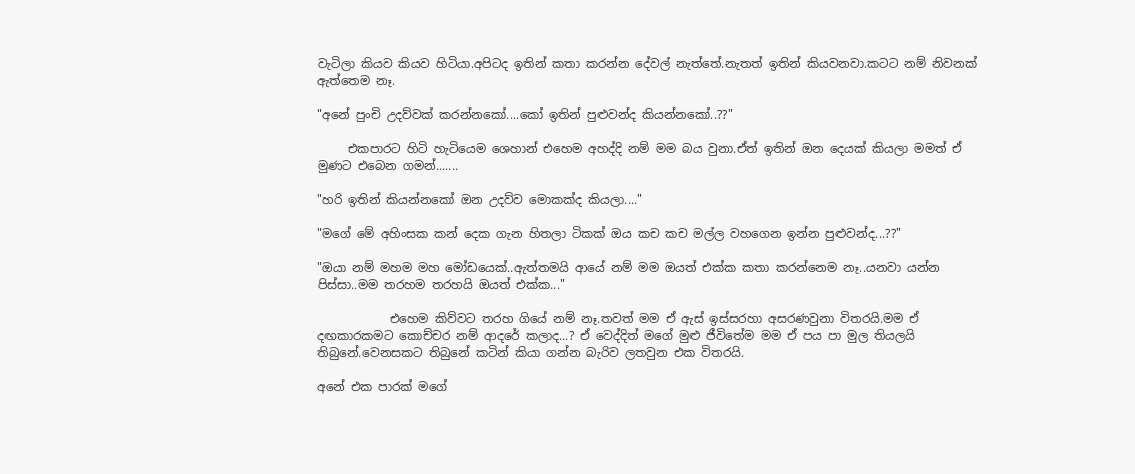වැටිලා කියව කියව හිටියා.අපිටද ඉතින් කතා කරන්න දේවල් නැත්තේ.නැතත් ඉතින් කියවනවා.කටට නම් නිවනක් ඇත්තෙම නෑ.

"අනේ පුංචි උදව්වක් කරන්නකෝ....කෝ ඉතින් පුළුවන්ද කියන්නකෝ..??"

     එකපාරට හිටි හැටියෙම ශෙහාන් එහෙම අහද්දි නම් මම බය වුනා.ඒත් ඉතින් ඔන දෙයක් කියලා මමත් ඒ මුණට එබෙන ගමන්.......

"හරි ඉතින් කියන්නකෝ ඔන උදව්ව මොකක්ද කියලා...."

"මගේ මේ අහිංසක කන් දෙක ගැන හිතලා ටිකක් ඔය කච කච මල්ල වහගෙන ඉන්න පුළුවන්ද...??"

"ඔයා නම් මහම මහ මෝඩයෙක්..ඇත්තමයි ආයේ නම් මම ඔයත් එක්ක කතා කරන්නෙම නෑ..යනවා යන්න පිස්සා..මම තරහම තරහයි ඔයත් එක්ක..."

            එහෙම කිව්වට තරහ ගියේ නම් නෑ.තවත් මම ඒ ඇස් ඉස්සරහා අසරණවුනා විතරයි.මම ඒ දඟකාරකමට කොච්චර නම් ආදරේ කලාද...? ඒ වෙද්දිත් මගේ මුළු ජීවිතේම මම ඒ පය පා මුල තියලයි තිබුනේ.වෙනසකට තිබුනේ කටින් කියා ගන්න බැරිව ලතවුන එක විතරයි.

අනේ එක පාරක් මගේ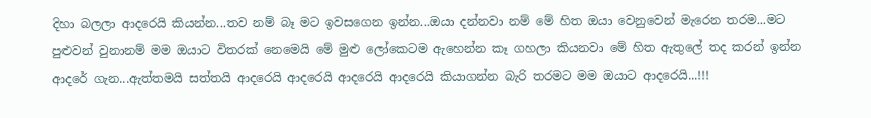දිහා බලලා ආදරෙයි කියන්න...තව නම් බෑ මට ඉවසගෙන ඉන්න...ඔයා දන්නවා නම් මේ හිත ඔයා වෙනුවෙන් මැරෙන තරම...මට පුළුවන් වුනානම් මම ඔයාට විතරක් නෙමෙයි මේ මුළු ලෝකෙටම ඇහෙන්න කෑ ගහලා කියනවා මේ හිත ඇතුලේ තද කරන් ඉන්න ආදරේ ගැන...ඇත්තමයි සත්තයි ආදරෙයි ආදරෙයි ආදරෙයි ආදරෙයි කියාගන්න බැරි තරමට මම ඔයාට ආදරෙයි...!!!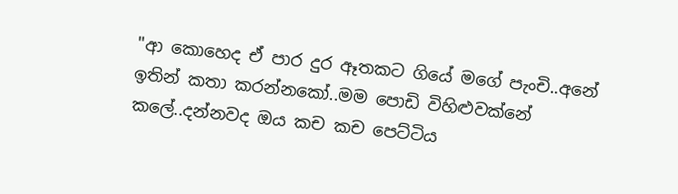"ආ කොහෙද ඒ පාර දුර ඈතකට ගියේ මගේ පැංචි..අනේ ඉතින් කතා කරන්නකෝ..මම පොඩි විහිළුවක්නේ කලේ..දන්නවද ඔය කච කච පෙට්ටිය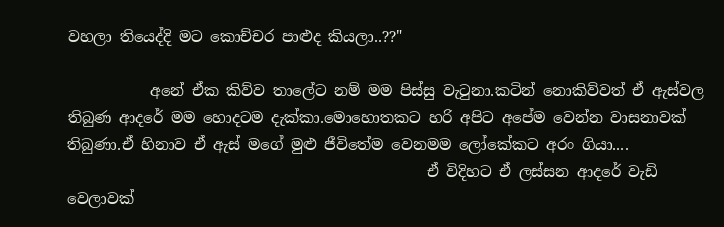වහලා තියෙද්දි මට කොච්චර පාළුද කියලා..??"

           අනේ ඒක කිව්ව තාලේට නම් මම පිස්සු වැටුනා.කටින් නොකිව්වත් ඒ ඇස්වල තිබුණ ආදරේ මම හොදටම දැක්කා.මොහොතකට හරි අපි‍ට අපේම වෙන්න වාසනාවක් තිබුණා.ඒ හිනාව ඒ ඇස් මගේ මුළු ජීවිතේම වෙනමම ලෝකේකට අරං ගියා....
                                                ඒ විදිහට ඒ ලස්සන ආදරේ වැඩි වෙලාවක්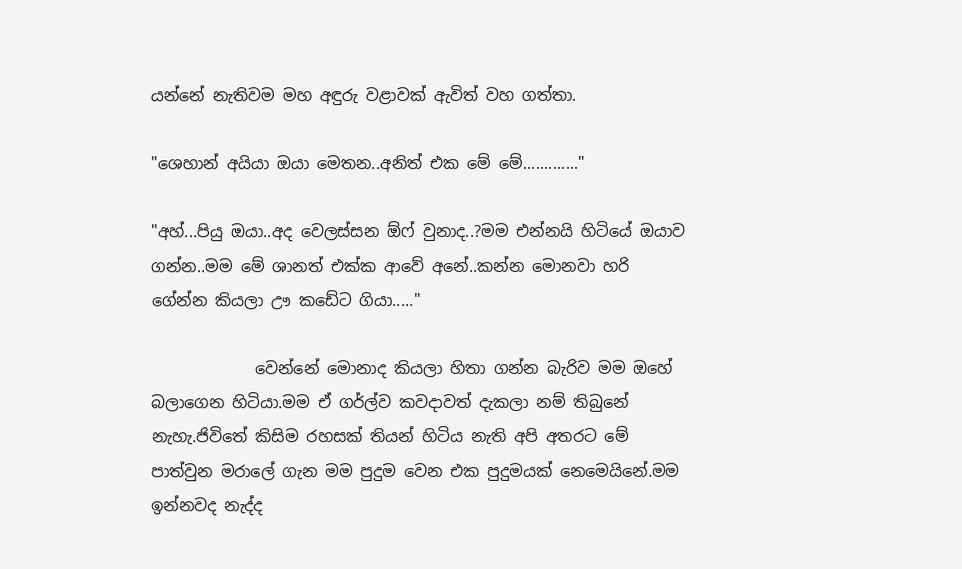යන්නේ නැතිවම මහ අඳුරු වළාවක් ඇවිත් වහ ගත්තා.

"ශෙහාන් අයියා ඔයා මෙතන..අනිත් එක මේ මේ............."

"අහ්...පියු ඔයා..අද වෙලස්සන ඕෆ් වුනාද..?මම එන්නයි හිටියේ ඔයාව ගන්න..මම මේ ශානත් එක්ක ආවේ අනේ..කන්න මොනවා හරි ගේන්න කියලා ඌ කඩේට ගියා....."

             වෙන්නේ මොනාද කියලා හිතා ගන්න බැරිව මම ඔහේ බලාගෙන හිටියා.මම ඒ ගර්ල්ව කවදාවත් දැකලා නම් තිබුනේ නැහැ.ජිවිතේ කිසිම රහසක් තියන් හිටිය නැති අපි අතරට මේ පාත්වුන මරාලේ ගැන මම පුදුම වෙන එක පුදුමයක් නෙමෙයිනේ.මම ඉන්නවද නැද්ද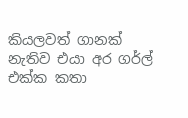කියලවත් ගානක් නැතිව එයා අර ගර්ල් එක්ක කතා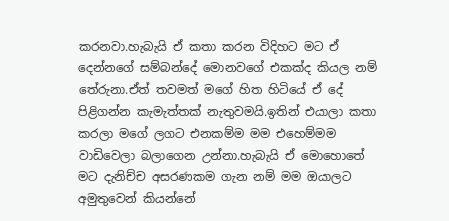කරනවා.හැබැයි ඒ කතා කරන විදිහට මට ඒ දෙන්නගේ සම්බන්දේ මොනවගේ එකක්ද කියල නම් තේරුනා.ඒත් තවමත් මගේ හිත හිටියේ ඒ දේ පිළිගන්න කැමැත්තක් නැතුවමයි.ඉතින් එයාලා කතා කරලා මගේ ලගට එනකම්ම මම එහෙම්මම වාඩිවෙලා බලාගෙන උන්නා.හැබැයි ඒ මොහොතේ මට දැනිච්ච අසරණකම ගැන නම් මම ඔයාලට අමුතුවෙන් කියන්නේ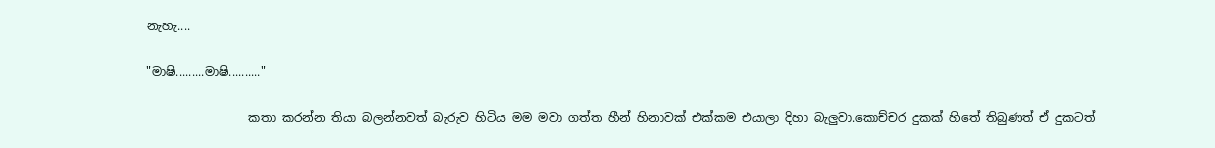නැහැ....

"මාෂි.........මාෂි.........."

                 කතා කරන්න තියා බලන්නවත් බැරුව හිටිය මම මවා ගත්ත හීන් හිනාවක් එක්කම එයාලා දිහා බැලුවා.කොච්චර දුකක් හිතේ තිබුණත් ඒ දුකටත්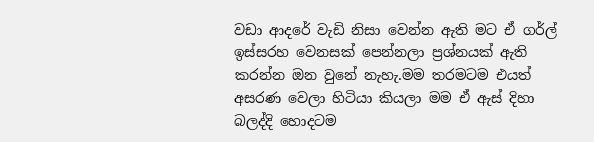වඩා ආදරේ වැඩි නිසා වෙන්න ඇති මට ඒ ගර්ල් ඉස්සරහ වෙනසක් පෙන්නලා ප්‍රශ්නයක් ඇති කරන්න ඔන වුනේ නැහැ.මම තරමටම එයත් අසරණ වෙලා හිටියා කියලා මම ඒ ඇස් දිහා බලද්දි හොදටම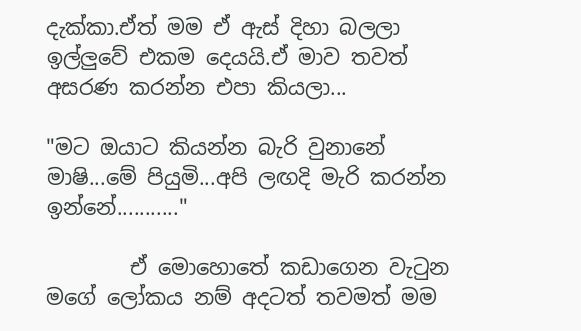දැක්කා.ඒත් මම ඒ ඇස් දිහා බලලා ඉල්ලුවේ එකම දෙයයි.ඒ මාව තවත් අසරණ කරන්න එපා කියලා...

"මට ඔයාට කියන්න බැරි වුනානේ මාෂි...මේ පියුමි...අපි ලඟදි මැරි කරන්න ඉන්නේ..........."

        ඒ මොහොතේ කඩාගෙන වැටුන මගේ ලෝකය නම් අදටත් තවමත් මම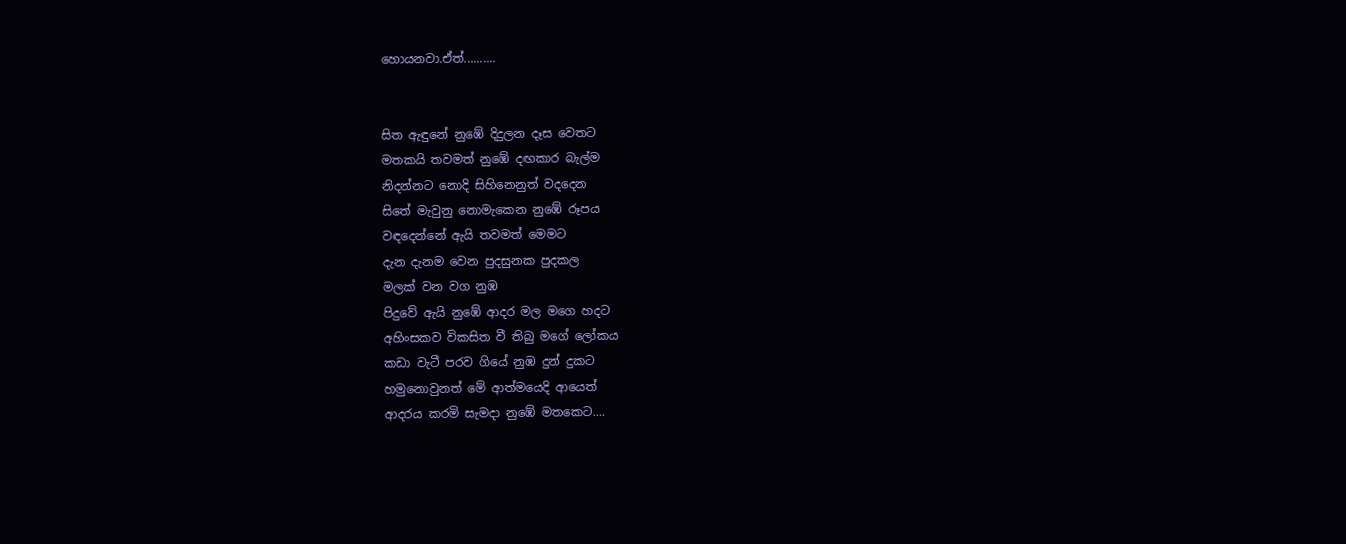හොයනවා.ඒත්..........


සිත ඇඳුනේ නුඹේ දිදුලන දෑස වෙතට
මතකයි තවමත් නුඹේ දඟකාර බැල්ම
නිදන්නට නොදි සිහිනෙනුත් වදදෙන
සිතේ මැවුනු නොමැකෙන නුඹේ රූපය
වඳදෙන්නේ ඇයි තවමත් මෙමට
දැන දැනම වෙන පුදසුනක පුදකල
මලක් වන වග නුඹ
පිදුවේ ඇයි නුඹේ ආදර මල මගෙ හදට
අහිංසකව විකසිත වී තිබු මගේ ලෝකය
කඩා වැටී පරව ගියේ නුඹ දුන් දුකට
හමුනොවුනත් මේ ආත්මයෙදි ආයෙත්
ආදරය කරමි සැමදා නුඹේ මතකෙට....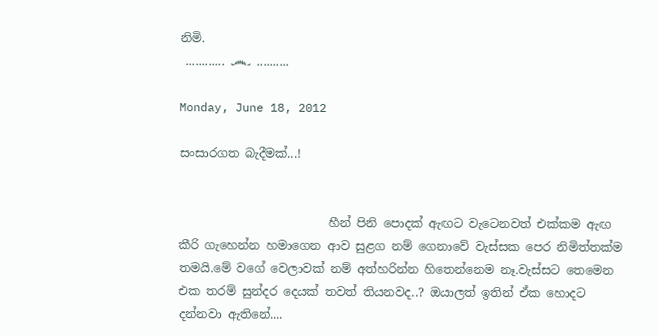නිමි.
 ............ ෴ ..........

Monday, June 18, 2012

සංසාරගත බැදීමක්...!


                         හීන් පිනි පොදක් ඇඟට වැටෙනවත් එක්කම ඇඟ කීරි ගැහෙන්න හමාගෙන ආව සුළග නම් ගෙනාවේ වැස්සක පෙර නිමිත්තක්ම තමයි.මේ වගේ වෙලාවක් නම් අත්හරින්න හිතෙන්නෙම නෑ.වැස්සට තෙමෙන එක තරම් සුන්දර දෙයක් තවත් තියනවද..? ඔයාලත් ඉතින් ඒක හොදට දන්නවා ඇතිනේ....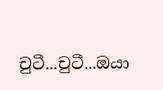චුටී...චුටී...ඔයා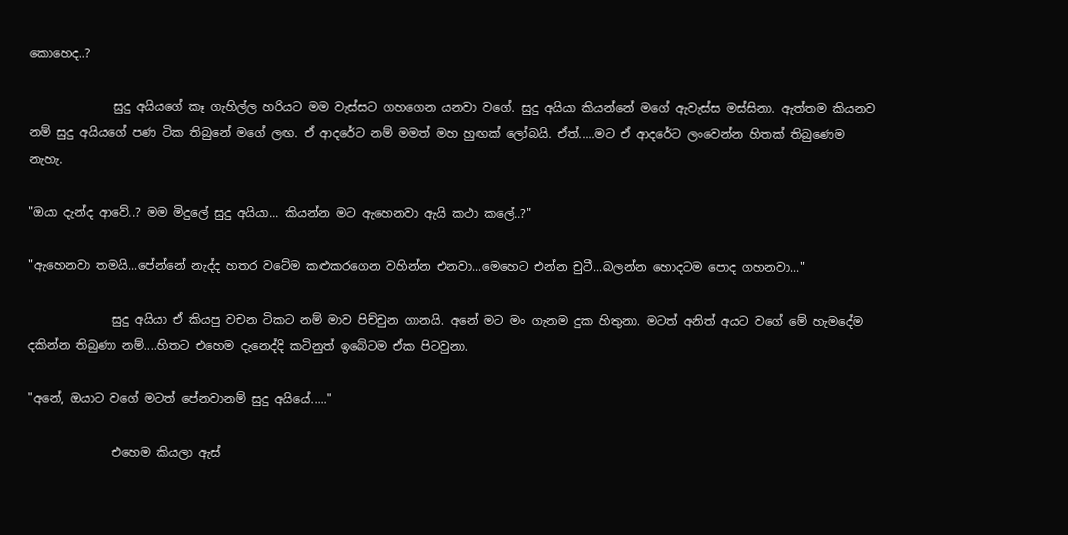කොහෙද..?

              සුදු අයියගේ කෑ ගැහිල්ල හරියට මම වැස්සට ගහගෙන යනවා වගේ. සුදු අයියා කියන්නේ මගේ ඇවැස්ස මස්සිනා. ඇත්තම කියනව නම් සුදු අයියගේ පණ ටික තිබුනේ මගේ ලඟ. ඒ ආදරේට නම් මමත් මහ හුඟක් ලෝබයි. ඒත්.....මට ඒ ආදරේ‍‍ට ලංවෙන්න හිතක් තිබුණෙම නැහැ.

"ඔයා දැන්ද ආවේ..? මම මිදුලේ සුදු අයියා... කියන්න මට ඇහෙනවා ඇයි කථා කලේ..?"

"ඇහෙනවා තමයි...පේන්නේ නැද්ද හතර වටේම කළුකරගෙන වහින්න එනවා...මෙහෙට එන්න චුටී...බලන්න හොදටම පොද ගහනවා..."

              සුදු අයියා ඒ කියපු වචන ටිකට නම් මාව පිච්චුන ගානයි. අනේ මට මං ගැනම දුක හිතුනා. මටත් අනිත් අයට වගේ මේ හැමදේම දකින්න තිබුණා නම්....හිතට එහෙම දැනෙද්දි කටිනුත් ඉබේටම ඒක පිටවුනා.

"අනේ, ඔයාට වගේ මටත් පේනවානම් සුදු අයියේ....."

              එහෙම කියලා ඇස්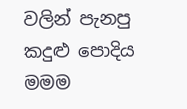වලින් පැනපු කදුළු පොදිය මමම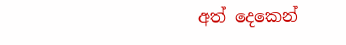අත් දෙකෙන්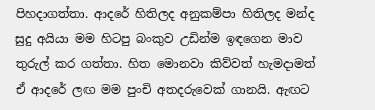පිහදාගත්තා. ආදරේ හිතිලද අනුකම්පා හිතිලද මන්ද සුදු අයියා මම හිටපු බංකුව උඩින්ම ඉඳගෙන මාව තුරුල් කර ගත්තා. හිත මොනවා කිව්වත් හැමදාමත් ඒ ආද‍රේ ලඟ මම පුංචි අතදරුවෙක් ගානයි. ඇඟට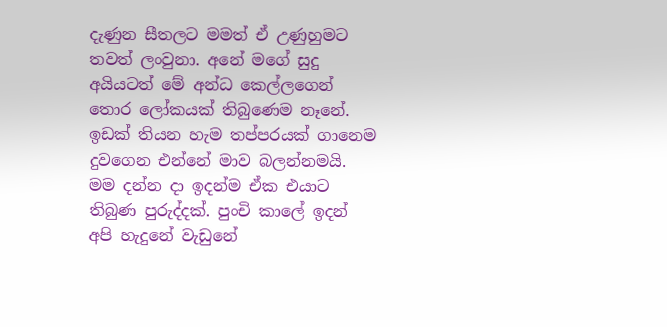දැණුන සීතලට මමත් ඒ උණුහුමට තවත් ලංවුනා. අනේ මගේ සුදු අයියටත් මේ අන්ධ කෙල්ලගෙන් තොර ලෝකයක් තිබුණෙම නෑනේ. ඉඩක් තියන හැම තප්පරයක් ගානෙම දුවගෙන එන්නේ මාව බලන්නමයි. මම දන්න දා ඉදන්ම ඒක එයාට තිබුණ පුරුද්දක්. පුංචි කාලේ ඉදන් අපි හැදුනේ වැඩුනේ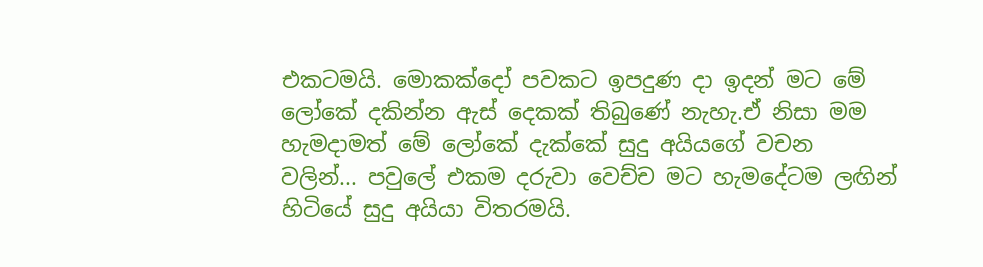එකටමයි. මොකක්දෝ පවකට ඉපදුණ දා ඉදන් මට මේ ලෝකේ දකින්න ඇස් දෙකක් තිබුණේ නැහැ.ඒ නිසා මම හැමදාමත් මේ ලෝකේ දැක්කේ සුදු අයියගේ වචන වලින්... පවුලේ එකම දරුවා වෙච්ච මට හැමදේටම ලඟින් හිටියේ සුදු අයියා විතරමයි.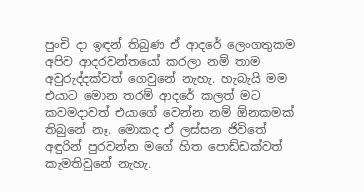පුංචි දා ඉඳන් තිබුණ ඒ ආදරේ ලෙංගතුකම අපිව ආදරවන්තයෝ කරලා නම් තාම අවුරුද්දක්වත් ගෙවුනේ නැහැ. හැබැයි මම එයාට මොන තරම් ආදරේ කලත් මට කවමදාවත් එයාගේ වෙන්න නම් ඕනකමක් තිබුනේ නෑ. මොකද ඒ ලස්සන ජිවිතේ අඳුරින් පුරවන්න මගේ හිත පොඩ්ඩක්වත් කැමතිවුනේ නැහැ.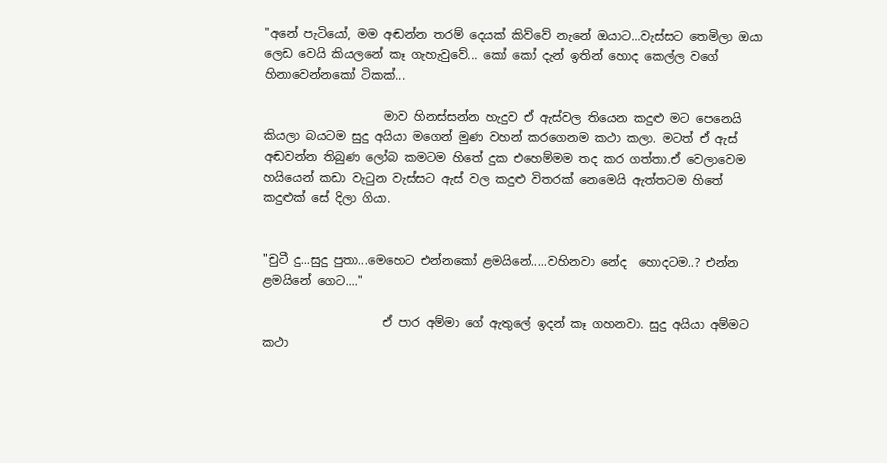"අනේ පැටියෝ, මම අඬන්න තරම් දෙයක් කිව්වේ නැනේ ඔයාට...වැස්සට තෙමිලා ඔයා ලෙඩ වෙයි කියලනේ කෑ ගැහැවුවේ... කෝ කෝ දැන් ඉතින් හොද කෙල්ල වගේ හිනාවෙන්නකෝ ටිකක්...

                    මාව හිනස්සන්න හැදුව ඒ ඇස්වල තියෙන කදුළු මට පෙනෙයි කියලා බයටම සුදු අයියා මගෙන් මුණ වහන් කරගෙනම කථා කලා. මටත් ඒ ඇස් අඬවන්න තිබුණ ලෝබ කමටම හිතේ දුක එහෙම්මම තද කර ගත්තා.ඒ වෙලාවෙම හයියෙන් කඩා වැටුන වැස්සට ඇස් වල කදුළු විතරක් නෙමෙයි ඇත්තටම හිතේ කදුළුක් සේ දිලා ගියා.


"චුටී දු...සුදු පුතා...මෙහෙට එන්නකෝ ළමයිනේ.....වහිනවා නේද  හොදටම..? එන්න ළමයිනේ ගෙට...."

                    ඒ පාර අම්මා ගේ ඇතුලේ ඉදන් කෑ ගහනවා. සුදු අයියා අම්මට කථා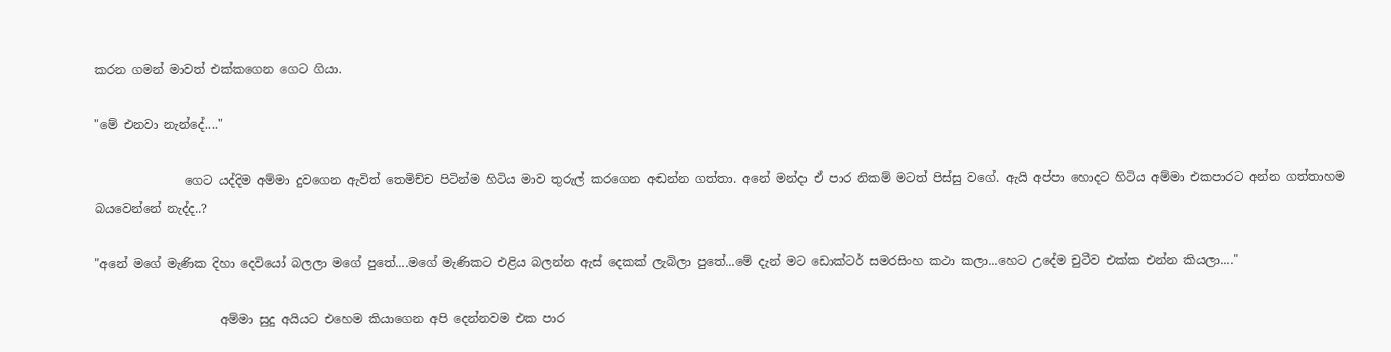කරන ගමන් මාවත් එක්කගෙන ගෙට ගියා.

"මේ එනවා නැන්දේ...."

               ගෙට යද්දිම අම්මා දුවගෙන ඇවිත් තෙමිච්ච පිටින්ම හිටිය මාව තුරුල් කරගෙන අඬන්න ගත්තා. අනේ මන්දා ඒ පාර නිකම් මටත් පිස්සු වගේ. ඇයි අප්පා ‍හොදට හිටිය අම්මා එකපාරට අන්න ගත්තාහම බයවෙන්නේ නැද්ද..?

"අනේ මගේ මැණික දිහා දෙවියෝ බලලා මගේ පුතේ....මගේ මැණිකට එළිය බලන්න ඇස් දෙකක් ලැබිලා පුතේ...මේ දැන් මට ඩොක්ටර් සමරසිංහ කථා කලා...හෙට උදේම චුටීව එක්ක එන්න කියලා...."

                     අම්මා සුදු අයියට එහෙම කියාගෙන අපි දෙන්නවම එක පාර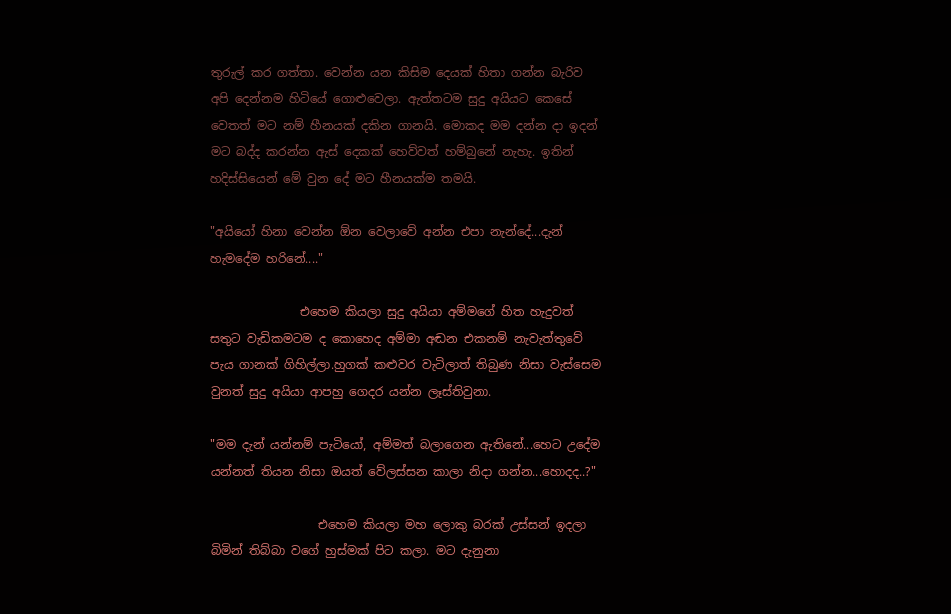තුරුල් කර ගත්තා. වෙන්න යන කිසිම දෙයක් හිතා ගන්න බැරිව අපි දෙන්නම හිටියේ ගොළුවෙලා. ඇත්තටම සුදු අයියට කෙසේ වෙතත් මට නම් හීනයක් දකින ගානයි. මොකද මම දන්න දා ඉදන් මට බද්ද කරන්න ඇස් දෙකක් හෙව්වත් හම්බුනේ නැහැ. ඉතින් හදිස්සියෙන් මේ වුන දේ මට හීනයක්ම තමයි.

"අයියෝ හිනා වෙන්න ඕන වෙලාවේ අන්න එපා නැන්දේ...දැන් හැමදේම හරිනේ...."

               එහෙම කියලා සුදු අයියා අම්මගේ හිත හැදුවත් සතුට වැඩිකමටම ද කොහෙද අම්මා අඬන එකනම් නැවැත්තුවේ පැය ගානක් ගිහිල්ලා.හුගක් කළුවර වැටිලාත් තිබුණ නිසා වැස්සෙම වුනත් සුදු අයියා ආපහු ගෙදර යන්න ලෑස්තිවුනා.

"මම දැන් යන්නම් පැටියෝ, අම්මත් බලාගෙන ඇතිනේ...හෙට උදේම යන්නත් තියන නිසා ඔයත් වේලස්සන කාලා නිදා ගන්න...හොදද..?"

                  එහෙම කියලා මහ ලොකු බරක් උස්සන් ඉදලා බිමින් තිබ්බා වගේ හුස්මක් පිට කලා. මට දැනුනා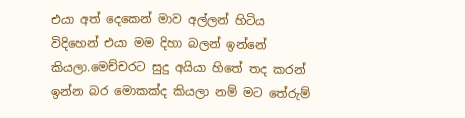එයා අත් දෙකෙන් මාව අල්ලන් හිටිය විදිහෙන් එයා මම දිහා බලන් ඉන්නේ කියලා.මෙච්චරට සුදු අයියා හිතේ තද කරන් ඉන්න බර මොකක්ද කියලා නම් මට තේරුම්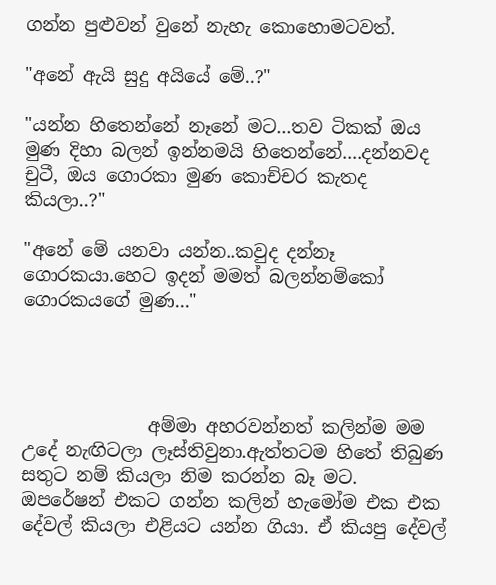ගන්න පුළුවන් වුනේ නැහැ කොහොමටවත්.

"අනේ ඇයි සුදු අයියේ මේ..?"

"යන්න හිතෙන්නේ නෑනේ මට...තව ටිකක් ඔය මුණ දිහා බලන් ඉන්නමයි හිතෙන්නේ....දන්නවද චුටී, ඔය ගොරකා මුණ කොච්චර කැතද කියලා..?"

"අනේ මේ යනවා යන්න..කවුද දන්නෑ ගොරකයා.හෙට ඉදන් මමත් බලන්නම්කෝ ගොරකයගේ මුණ..."




              අම්මා අහරවන්නත් කලින්ම මම උදේ නැඟිටලා ලෑස්තිවුනා.ඇත්තටම හිතේ තිබුණ සතුට නම් කියලා නිම කරන්න බෑ මට. ඔපරේෂන් එකට ගන්න කලින් හැමෝම එක එක දේවල් කියලා එළියට යන්න ගියා. ඒ කියපු දේවල්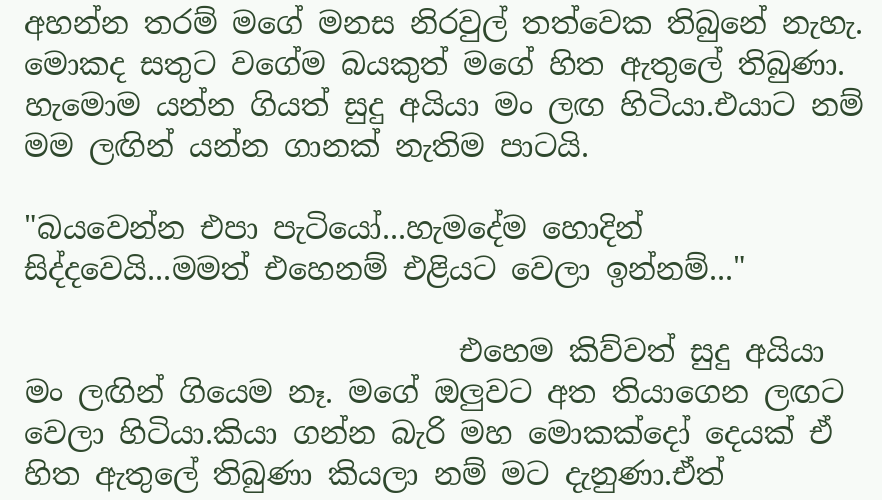අහන්න තරම් මගේ මනස නිරවුල් තත්වෙක තිබුනේ නැහැ. මොකද සතුට වගේම බයකුත් මගේ හිත ඇතුලේ තිබුණා. හැමොම යන්න ගියත් සුදු අයියා මං ලඟ හිටියා.එයාට නම් මම ලඟින් යන්න ගානක් නැතිම පාටයි.

"බයවෙන්න එපා පැටියෝ...හැමදේම හොදින් සිද්දවෙයි...මමත් එහෙනම් එළියට වෙලා ඉන්නම්..."

                             එහෙම කිව්වත් සුදු අයියා මං ලඟින් ගියෙම නෑ. මගේ ඔලුවට අත තියාගෙන ලඟට වෙලා හිටියා.කියා ගන්න බැරි මහ මොකක්දෝ දෙයක් ඒ හිත ඇතුලේ තිබුණා කියලා නම් මට දැනුණා.ඒත්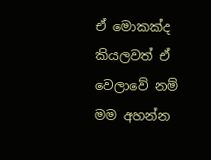ඒ මොකක්ද කියලවත් ඒ වෙලාවේ නම් මම අහන්න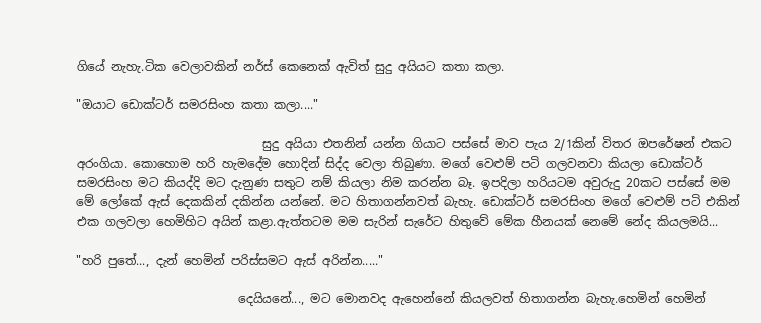ගියේ නැහැ.ටික වෙලාවකින් නර්ස් කෙනෙක් ඇවිත් සුදු අයියට කතා කලා.

"ඔයාට ඩොක්ටර් සමරසිංහ කතා කලා...."

                               සුදු අයියා එතනින් යන්න ගියාට පස්සේ මාව පැය 2/1කින් විතර ඔපරේෂන් එකට අරංගියා. කොහොම හරි හැමදේම හොදින් සිද්ද වෙලා තිබුණා. මගේ වෙළුම් පටි ගලවනවා කියලා ඩොක්ටර් සමරසිංහ මට කියද්දි මට දැනුණ සතුට නම් කියලා නිම කරන්න බෑ. ඉපදිලා හරියටම අවුරුදු 20කට පස්සේ මම මේ ලෝකේ ඇස් දෙකකින් දකින්න යන්නේ. මට හිතාගන්නවත් බැහැ. ඩොක්ටර් සමරසිංහ මගේ වෙළුම් පටි එකින් එක ගලවලා හෙමිහිට අයින් කළා.ඇත්තටම මම සැරින් සැරේට හිතුවේ මේක හීනයක් නෙමේ නේද කියලමයි...

"හරි පුතේ..., දැන් හෙමින් පරිස්සමට ඇස් අරින්න....."

                           දෙයියනේ..., මට මොනවද ඇහෙන්නේ කියලවත් හිතාගන්න බැහැ.හෙමින් හෙමින්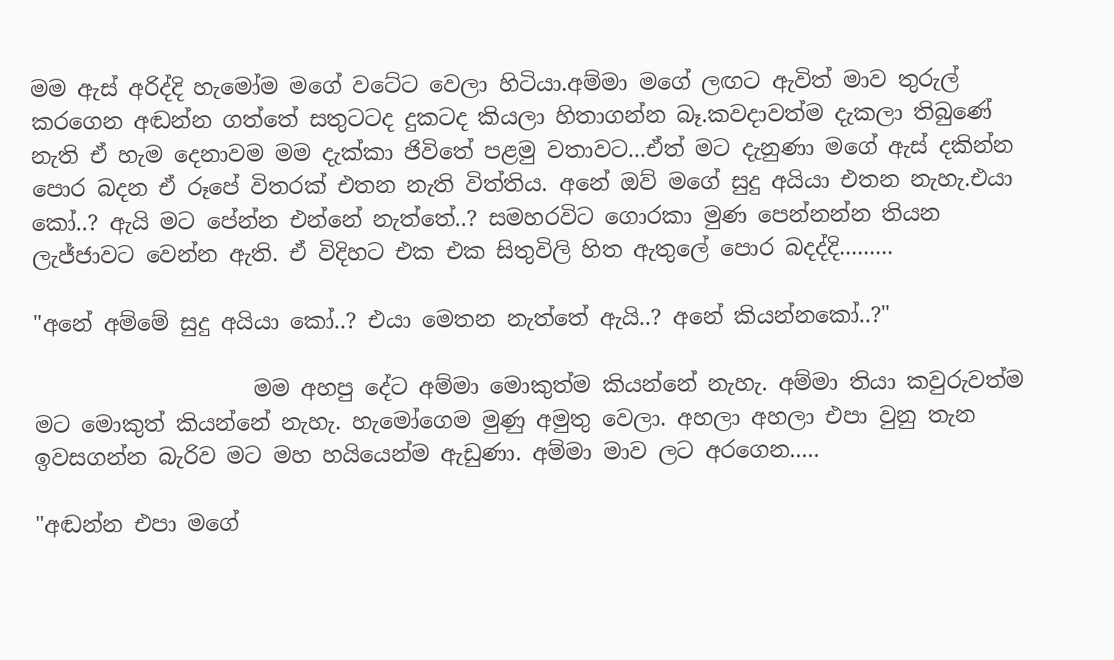මම ඇස් අරිද්දි හැමෝම මගේ වටේට වෙලා හිටියා.අම්මා මගේ ලඟට ඇවිත් මාව තුරුල් කරගෙන අඬන්න ගත්තේ සතුටටද දුකටද කියලා හිතාගන්න බෑ.කවදාවත්ම දැකලා තිබුණේ නැති ඒ හැම දෙනාවම මම දැක්කා ජිවිතේ පළමු වතාවට...ඒත් මට දැනුණා මගේ ඇස් දකින්න පොර බදන ඒ රූපේ විතරක් එතන නැති විත්තිය. අනේ ඔව් මගේ සුදු අයියා එතන නැහැ.එයා කෝ..? ඇයි මට පේන්න එන්නේ නැත්තේ..? සමහරවිට ගොරකා මුණ පෙන්නන්න තියන ලැජ්ජාවට වෙන්න ඇති. ඒ විදිහට එක එක සිතුවිලි හිත ඇතුලේ පොර බදද්දි.........

"අනේ අම්මේ සුදු අයියා කෝ..? එයා මෙතන නැත්තේ ඇයි..? අනේ කියන්නකෝ..?"

                    මම අහපු දේට අම්මා මොකුත්ම කියන්නේ නැහැ. අම්මා තියා කවුරුවත්ම මට මොකුත් කියන්නේ නැහැ. හැමෝගෙම මුණු අමුතු වෙලා. අහලා අහලා එපා වුනු තැන ඉවසගන්න බැරිව මට මහ හයියෙන්ම ඇඩුණා. අම්මා මාව ලට අරගෙන.....

"අඬන්න එපා මගේ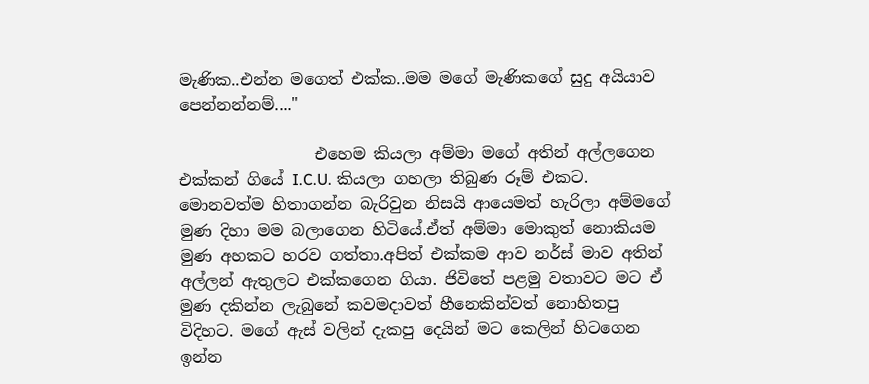මැණික..එන්න මගෙත් එක්ක..මම මගේ මැණිකගේ සුදු අයියාව පෙන්නන්නම්...."

                 එහෙම කියලා අම්මා මගේ අතින් අල්ලගෙන එක්කන් ගියේ I.C.U. කියලා ගහලා තිබුණ රූම් එක‍ට. මොනවත්ම හිතාගන්න බැරිවුන නිසයි ආයෙමත් හැරිලා අම්මගේ මුණ දිහා මම බලාගෙන හිටියේ.ඒත් අම්මා මොකුත් නොකියම මුණ අහකට හරව ගත්තා.අපිත් එක්කම ආව නර්ස් මාව අතින් අල්ලන් ඇතුලට එක්කගෙන ගියා. ජිවිතේ පළමු වතාවට මට ඒ මුණ දකින්න ලැබුනේ කවමදාවත් හීනෙකින්වත් නොහිතපු විදිහට. මගේ ඇස් වලින් දැකපු දෙයින් මට කෙලින් හිටගෙන ඉන්න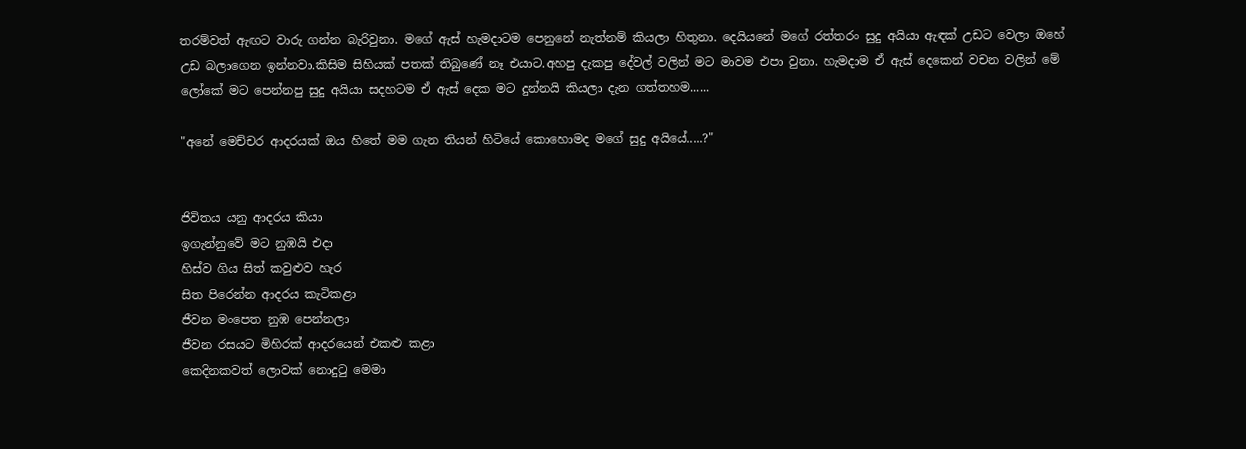තරම්වත් ඇඟට වාරු ගන්න බැරිවුනා. මගේ ඇස් හැමදාටම පෙනුනේ නැත්නම් කියලා හිතුනා. දෙයියනේ මගේ රත්තරං සුදු අයියා ඇඳක් උඩට වෙලා ඔහේ උඩ බලාගෙන ඉන්නවා.කිසිම සිහියක් පතක් තිබුණේ නෑ එයාට.අහපු දැකපු දේවල් වලින් මට මාවම එපා වුනා. හැමදාම ඒ ඇස් දෙකෙන් වචන වලින් මේ ලෝකේ මට පෙන්නපු සුදු අයියා සදහටම ඒ ඇස් දෙක මට දුන්නයි කියලා දැන ගත්තහම......

"අනේ මෙච්චර ආදරයක් ඔය හිතේ මම ගැන තියන් හිටියේ කොහොමද මගේ සුදු අයියේ.....?"


ජිවිතය යනු ආදරය කියා
ඉගැන්නුවේ මට නුඹයි එදා
හිස්ව ගිය සිත් කවුළුව හැර
සිත පිරෙන්න ආදරය කැටිකළා
ජීවන මංපෙත නුඹ පෙන්නලා
ජීවන රසයට මිහිරක් ආදරයෙන් එකළු කළා
කෙදිනකවත් ලොවක් නොදුටු මෙමා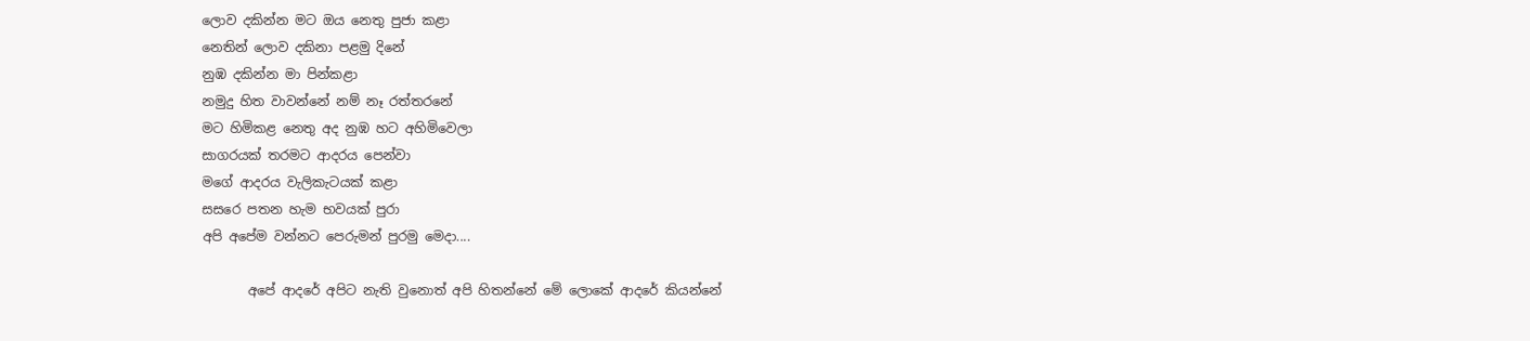ලොව දකින්න මට ඔය නෙතු පුජා කළා
නෙතින් ලොව දකිනා පළමු දිනේ
නුඹ දකින්න මා පින්කළා
නමුදු හිත වාවන්නේ නම් නෑ රත්තරනේ
මට හිමිකළ නෙතු අද නුඹ හට අහිමිවෙලා
සාගරයක් තරමට ආදරය පෙන්වා
මගේ ආදරය වැලිකැටයක් කළා
සසරෙ පතන හැම භවයක් පුරා
අපි අපේම වන්නට පෙරුමන් පුරමු මෙදා....

       අපේ ආදරේ අපිට නැති වුනොත් අපි හිතන්නේ මේ ලොකේ ආදරේ කියන්නේ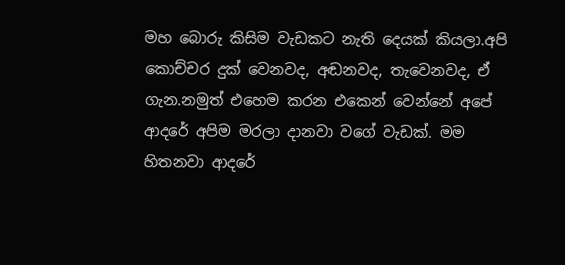මහ බොරු කිසිම වැඩකට නැති දෙයක් කියලා.අපි කොච්චර දුක් වෙනවද, අඬනවද, තැවෙනවද, ඒ ගැන.නමුත් එහෙම කරන එකෙන් වෙන්නේ අපේ ආදරේ අපිම මරලා දානවා වගේ වැඩක්. මම හිතනවා ආදරේ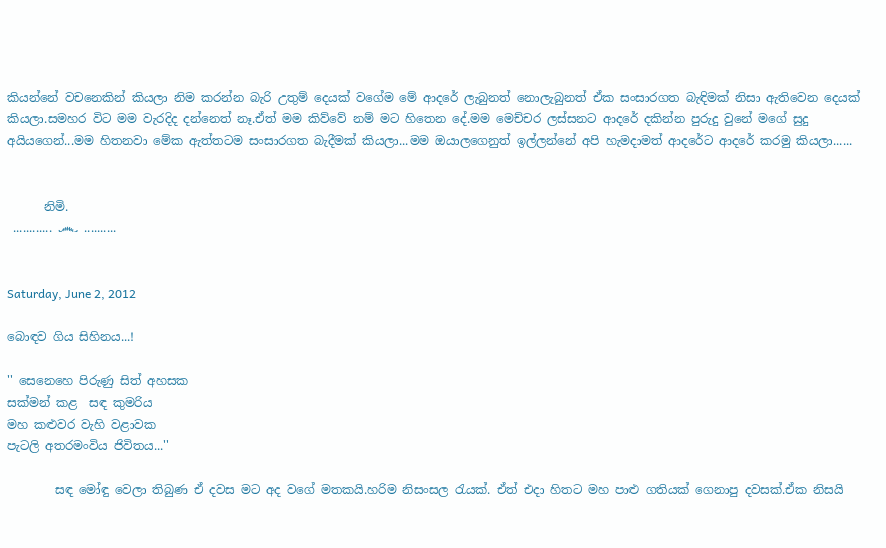කියන්නේ වචනෙකින් කියලා නිම කරන්න බැරි උතුම් දෙයක් වගේම මේ ආදරේ ලැබුනත් නොලැබුනත් ඒක සංසාරගත බැඳිමක් නිසා ඇතිවෙන දෙයක් කියලා.සමහර විට මම වැරදිද දන්නෙත් නෑ.ඒත් මම කිව්වේ නම් මට හිතෙන දේ.මම මෙච්චර ලස්සනට ආදරේ දකින්න පුරුදු වුනේ මගේ සුදු අයියගෙන්...මම හිතනවා මේක ඇත්තටම සංසාරගත බැදීමක් කියලා...මම ඔයාලගෙනුත් ඉල්ලන්නේ අපි හැමදාමත් ආදරේට ආදරේ කරමු කියලා......


      නිමි.
 ............ ෴ ..........


Saturday, June 2, 2012

බොඳව ගිය සිහිනය...!

'' සෙනෙහෙ පිරුණු සිත් අහසක
සක්මන් කළ  සඳ කුමරිය
මහ කළුවර වැහි වළාවක
පැටලි අතරමංවිය ජිවිතය...''

        සඳ මෝඳු වෙලා තිබුණ ඒ දවස මට අද වගේ මතකයි.හරිම නිසංසල රැයක්. ඒත් එදා හිතට මහ පාළු ගතියක් ගෙනාපු දවසක්.ඒක නිසයි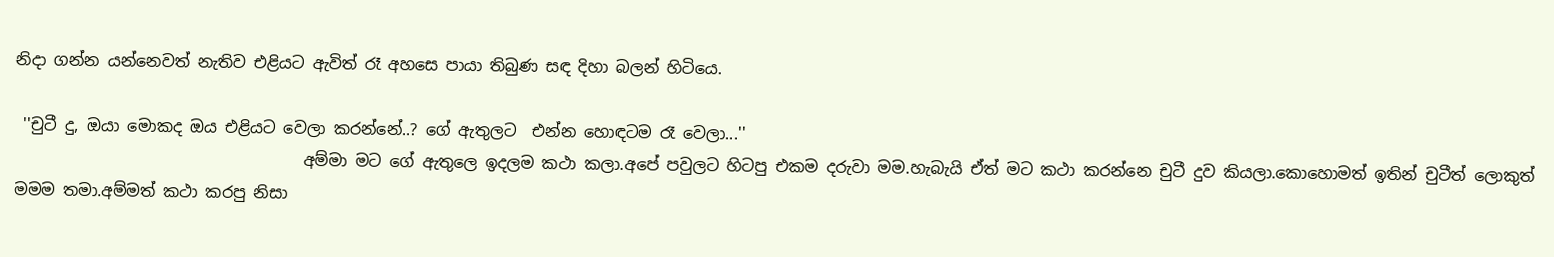නිදා ගන්න යන්නෙවත් නැතිව එළියට ඇවිත් රෑ අහසෙ පායා තිබුණ සඳ දිහා බලන් හිටියෙ.

 ''චුටී දු, ඔයා මොකද ඔය එළියට වෙලා කරන්නේ..? ගේ ඇතුලට  එන්න හොඳටම රෑ වෙලා...''
                                    අම්මා මට ගේ ඇතුලෙ ඉදලම කථා කලා.අපේ පවුලට හිටපු එකම දරුවා මම.හැබැයි ඒත් මට කථා කරන්නෙ චුටී දුව කියලා.කොහොමත් ඉතින් චුටීත් ලොකුත් මමම තමා.අම්මත් කථා කරපු නිසා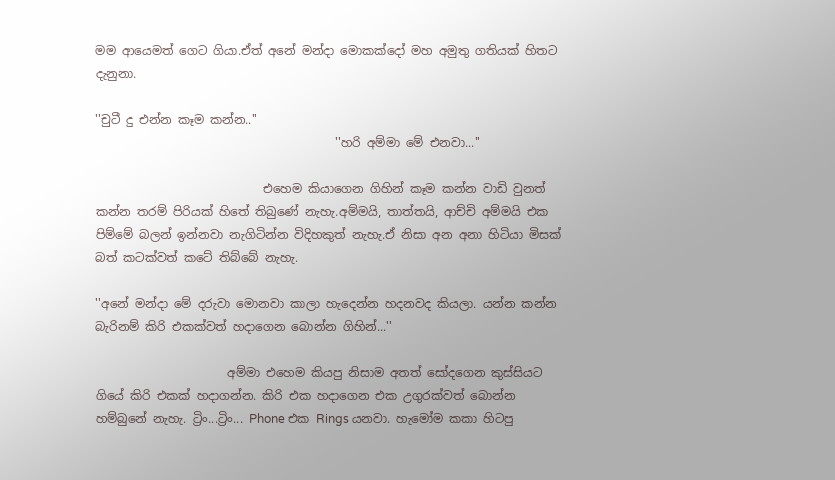මම ආයෙමත් ගෙට ගියා.ඒත් අනේ මන්දා මොකක්දෝ මහ අමුතු ගතියක් හිතට දැනුනා.

''චුටී දු එන්න කෑම කන්න..''
                                        ''හරි අම්මා මේ එනවා...''

                            එහෙම කියාගෙන ගිහින් කෑම කන්න වාඩි වුනත් කන්න තරම් පිරියක් හිතේ තිබුණේ නැහැ.අම්මයි, තාත්තයි, ආච්චි අම්මයි එක පිම්මේ බලන් ඉන්නවා නැගිටින්න විදිහකුත් නැහැ.ඒ නිසා අන අනා හිටියා මිසක් බත් කටක්වත් කටේ තිබ්බේ නැහැ.

''අනේ මන්දා මේ දරුවා මොනවා කාලා හැදෙන්න හදනවද කියලා. යන්න කන්න බැරිනම් කිරි එකක්වත් හදාගෙන බොන්න ගිහින්...''

                      අම්මා එහෙම කියපු නිසාම අතත් සෝදගෙන කුස්සියට ගියේ කිරි එකක් හදාගන්න. කිරි එක හදාගෙන එක උගුරක්වත් බොන්න හම්බුනේ නැහැ. ට්‍රිං...ට්‍රිං... Phone එක Rings යනවා. හැමෝම කකා හිටපු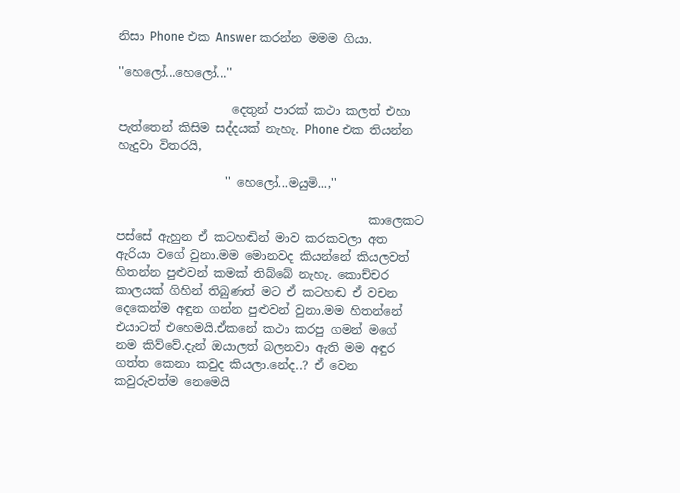නිසා Phone එක Answer කරන්න මමම ගියා.

''හෙලෝ...හෙලෝ...''

                   දෙතුන් පාරක් කථා කලත් එහා පැත්තෙන් කිසිම සද්දයක් නැහැ. Phone එක තියන්න හැදුවා විතරයි,

                  '' හෙලෝ...මයුමි...,''

                                          කාලෙකට පස්සේ ඇහුන ඒ කටහඬින් මාව කරකවලා අත ඇරියා වගේ වුනා.මම මොනවද කියන්නේ කියලවත් හිතන්න පුළුවන් කමක් තිබ්බේ නැහැ. කොච්චර කාලයක් ගිහින් තිබුණත් මට ඒ කටහඬ ඒ වචන දෙකෙන්ම අඳුන ගන්න පුළුවන් වුනා.මම හිතන්නේ එයාටත් එහෙමයි.ඒකනේ කථා කරපු ගමන් මගේ නම කිව්වේ.දැන් ඔයාලත් බලනවා ඇති මම අඳුර ගත්ත කෙනා කවුද කියලා.නේද..? ඒ වෙන කවුරුවත්ම නෙමෙයි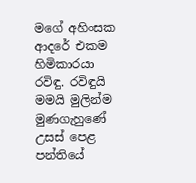මගේ අහිංසක ආදරේ එකම හිමිකාරයා රවිඳු. රවිඳුයි මමයි මුලින්ම මුණගැහුණේ උසස් පෙළ පන්තියේ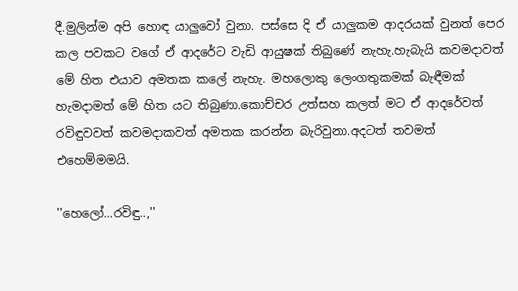දී.මුලින්ම අපි හොඳ යාලුවෝ වුනා. පස්සෙ දි ඒ යාලුකම ආදරයක් වුනත් පෙර කල පවකට වගේ ඒ ආදරේට වැඩි ආයුෂක් තිබුණේ නැහැ.හැබැයි කවමදාවත් මේ හිත එයාව අමතක කලේ නැහැ. මහලොකු ලෙංගතුකමක් බැඳීමක් හැමදාමත් මේ හිත යට තිබුණා.කොච්චර උත්සහ කලත් මට ඒ ආදරේවත් රවිඳුවවත් කවමදාකවත් අමතක කරන්න බැරිවුනා.අද‍‍ටත් තවමත් එහෙම්මමයි.

''හෙලෝ...රවිඳු..,''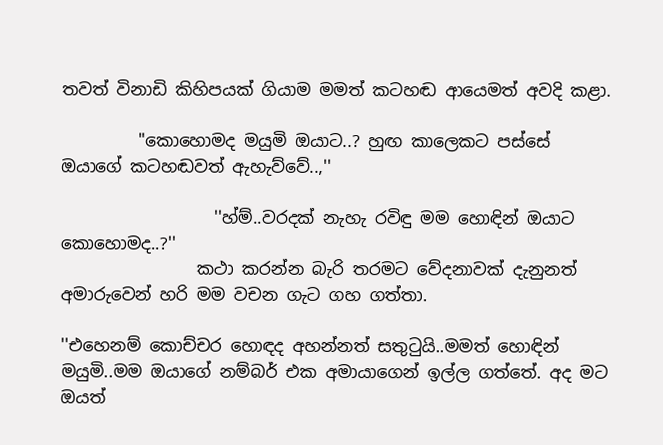තවත් විනාඩි කිහිපයක් ගියාම මමත් කටහඬ ආයෙමත් අවදි කළා.

         ''කොහොමද මයුමි ඔයාට..? හුඟ කාලෙකට පස්සේ ඔයාගේ කටහඬවත් ඇහැව්වේ..,''

                  ''හ්ම්..වරදක් නැහැ රවිඳු මම හොඳින් ඔයාට කොහොමද..?''
                කථා කරන්න බැරි තරමට වේදනාවක් දැනුනත් අමාරුවෙන් හරි මම වචන ගැට ගහ ගත්තා.

''එහෙනම් කොච්චර හොඳද අහන්නත් සතුටුයි..මමත් හොඳින් මයුමි..මම ඔයාගේ නම්බර් එක අමායාගෙන් ඉල්ල ගත්තේ. අද මට ඔයත්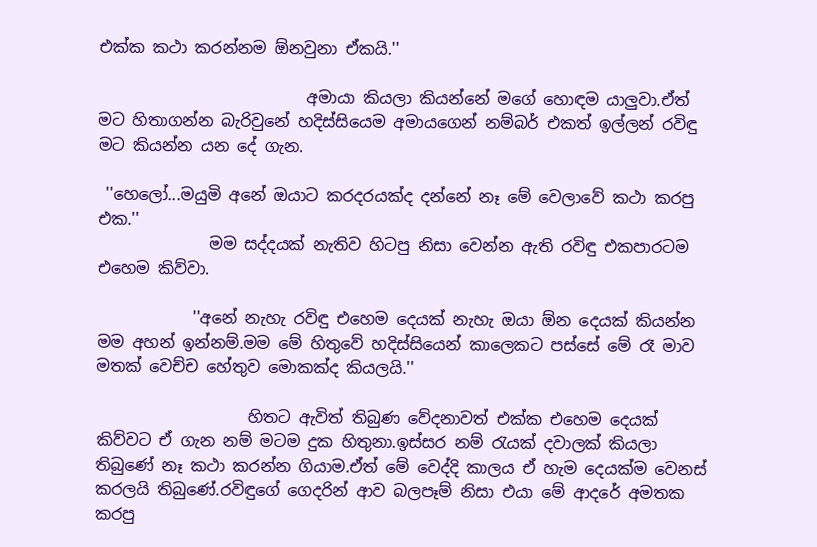එක්ක කථා කරන්නම ඕනවුනා ඒකයි.''

                          අමායා කියලා කියන්නේ මගේ හොඳම යාලුවා.ඒත් මට හිතාගන්න බැරිවුනේ හදිස්සියෙම අමායගෙන් නම්බර් එකත් ඉල්ලන් රවිඳු මට කියන්න යන දේ ගැන.

 ''හෙලෝ...මයුමි අනේ ඔයාට කරදරයක්ද දන්නේ නෑ මේ වෙලාවේ කථා කරපු එක.''
              මම සද්දයක් නැතිව හිටපු නිසා වෙන්න ඇති රවිඳු එකපාරටම එහෙම කිව්වා.

            ''අනේ නැහැ රවිඳු එහෙම දෙයක් නැහැ ඔයා ඕන දෙයක් කියන්න මම අහන් ඉන්නම්.මම මේ හිතුවේ හදිස්සියෙන් කාලෙකට පස්සේ මේ රෑ මාව මතක් වෙච්ච හේතුව මොකක්ද කියලයි.''

                   හිතට ඇවිත් තිබුණ වේදනාවත් එක්ක එහෙම දෙයක් කිව්වට ඒ ගැන නම් මටම දුක හිතුනා.ඉස්සර නම් රැයක් දවාලක් කියලා තිබුණේ නෑ කථා කරන්න ගියාම.ඒත් මේ වෙද්දි කාලය ඒ හැම දෙයක්ම වෙනස් කරලයි තිබුණේ.රවිඳුගේ ගෙදරින් ආව බලපෑම් නිසා එයා මේ ආදරේ අමතක කරපු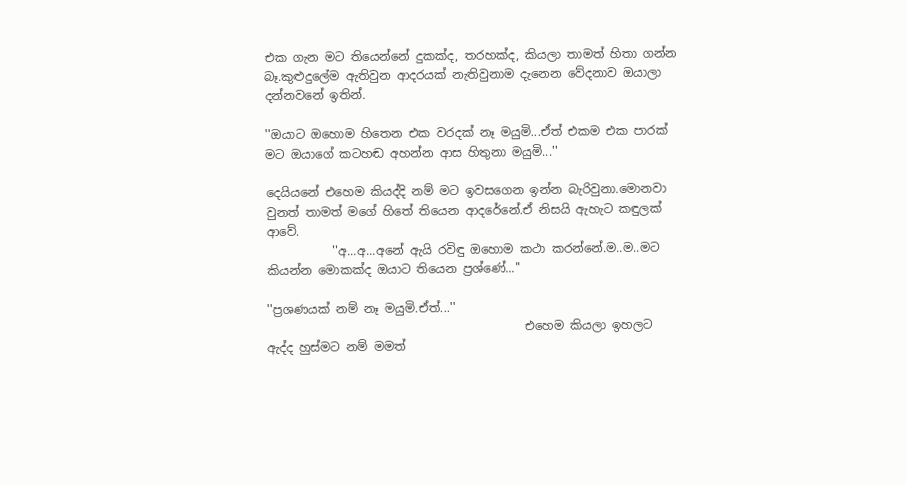එක ගැන මට තියෙන්නේ දුකක්ද, තරහක්ද, කියලා තාමත් හිතා ගන්න බෑ.කුළුදුලේම ඇතිවුන ආදරයක් නැතිවුනාම දැනෙන වේදනාව ඔයාලා දන්නවනේ ඉතින්.

''ඔයාට ඔහොම හිතෙන එක වරදක් නෑ මයුමි...ඒත් එකම එක පාරක් මට ඔයාගේ කටහඬ අහන්න ආස හිතුනා මයුමි...''

දෙයියනේ එහෙම කියද්දි නම් මට ඉවසගෙන ඉන්න බැරිවුනා.මොනවා වුනත් තාමත් මගේ හිතේ තියෙන ආදරේනේ.ඒ නිසයි ඇහැට කඳුලක් ආවේ.
           ''අ...අ...අනේ ඇයි රවිඳු ඔහොම කථා කරන්නේ.ම..ම..මට කියන්න මොකක්ද ඔයාට තියෙන ප්‍රශ්ණේ...''

''ප්‍රශණයක් නම් නෑ මයුමි.ඒත්...''
                                           එහෙම කියලා ඉහලට ඇද්ද හුස්මට නම් මමත්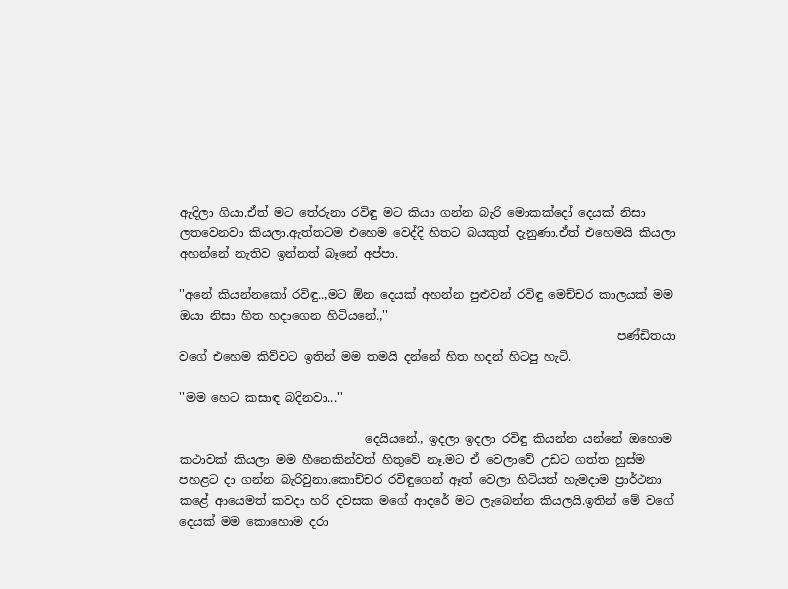ඇදිලා ගියා.ඒත් මට තේරුනා රවිඳු මට කියා ගන්න බැරි මොකක්දෝ දෙයක් නිසා ලතවෙනවා කියලා.ඇත්තටම එහෙම වෙද්දි හිතට බයකුත් දැනුණා.ඒත් එහෙමයි කියලා අහන්නේ නැතිව ඉන්නත් බෑනේ අප්පා.

''අනේ කියන්නකෝ රවිඳු..,මට ඕන දෙයක් අහන්න පුළුවන් රවිඳු මෙච්චර කාලයක් මම ඔයා නිසා හිත හදාගෙන හිටියනේ.,''
                                                                         පණ්ඩිතයා වගේ එහෙම කිව්වට ඉතින් මම තමයි දන්නේ හිත හදන් හිටපු හැටි.

''මම හෙට කසාඳ බදිනවා...''

                               දෙයියනේ., ඉදලා ඉදලා රවිඳු කියන්න යන්නේ ඔහොම කථාවක් කියලා මම හීනෙකින්වත් හිතුවේ නෑ.ම‍ට ඒ වෙලාවේ උඩට ගත්ත හුස්ම පහළට දා ගන්න බැරිවුනා.කොච්චර රවිඳුගෙන් ඈත් වෙලා හිටියත් හැමදාම ප්‍රාර්ථනා කළේ ආයෙමත් කවදා හරි දවසක මගේ ආදරේ මට ලැබෙන්න කියලයි.ඉතින් මේ වගේ දෙයක් මම කොහොම දරා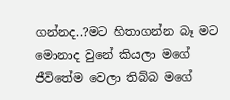ගන්නද..?මට හිතාගන්න බෑ මට මොනාද වුනේ කියලා මගේ ජීවිතේම වෙලා තිබ්බ මගේ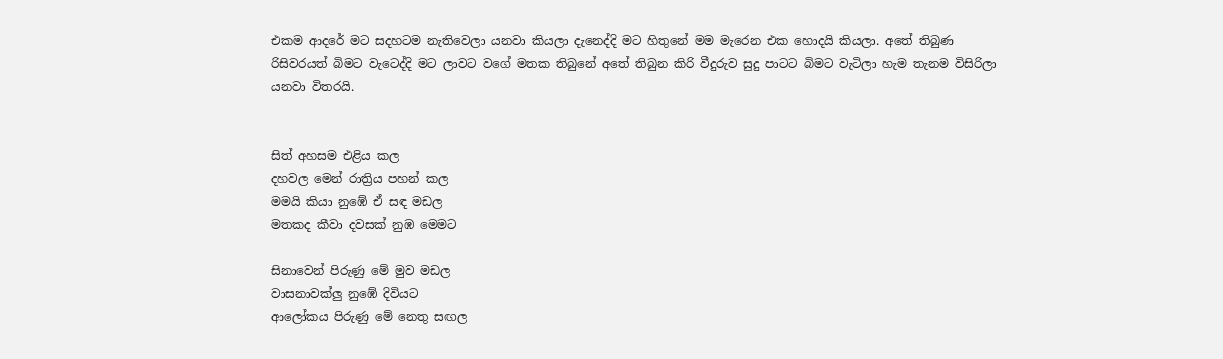එකම ආදරේ මට සදහටම නැතිවෙලා යනවා කියලා දැනෙද්දි මට හිතුනේ මම මැරෙන එක හොදයි කියලා. අතේ තිබුණ රිසිවරයත් බිමට වැටෙද්දි මට ලාවට වගේ මතක තිබුනේ අතේ තිබුන කිරි වීදුරුව සුදු පාටට බිමට වැටිලා හැම තැනම විසිරිලා යනවා විතරයි.


සිත් අහසම එළිය කල
දහවල මෙන් රාත්‍රිය පහන් කල
මමයි කියා නුඹේ ඒ සඳ මඩල
මතකද කීවා දවසක් නුඹ මෙමට

සිනාවෙන් පිරුණු මේ මුව මඩල
වාසනාවක්ලු නුඹේ දිවියට
ආලෝකය පිරුණු මේ නෙතු සඟල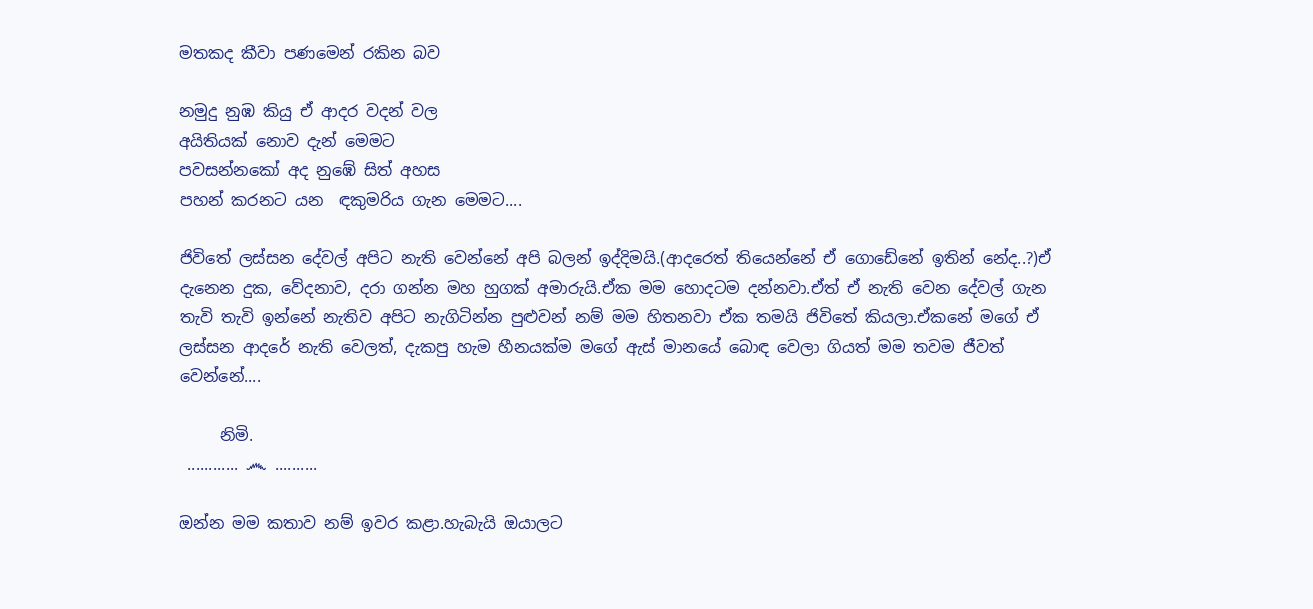මතකද කීවා පණමෙන් රකින බව

නමුදු නුඹ කියු ඒ ආදර වදන් වල
අයිතියක් නොව දැන් මෙමට
පවසන්නකෝ අද නුඹේ සිත් අහස
පහන් කරනට යන  ඳකුමරිය ගැන මෙමට....

ජිවිතේ ලස්සන දේවල් අපිට නැති වෙන්නේ අපි බලන් ඉද්දිමයි.(ආදරෙත් තියෙන්නේ ඒ ගොඩේනේ ඉතින් නේද..?)ඒ දැනෙන දුක, වේදනාව, දරා ගන්න මහ හුගක් අමාරුයි.ඒක මම හොදටම දන්නවා.ඒත් ඒ නැති වෙන දේවල් ගැන තැවි තැවි ඉන්නේ නැතිව අපිට නැගිටින්න පුළුවන් නම් මම හිතනවා ඒක තමයි ජිවිතේ කියලා.ඒකනේ මගේ ඒ ලස්සන ආදරේ නැති වෙලත්, දැකපු හැම හීනයක්ම මගේ ඇස් මානයේ බොඳ වෙලා ගියත් මම තවම ජීවත් වෙන්නේ....

     නිමි.
 ............ ෴ ..........

ඔන්න මම කතාව නම් ඉවර කළා.හැබැයි ඔයාලට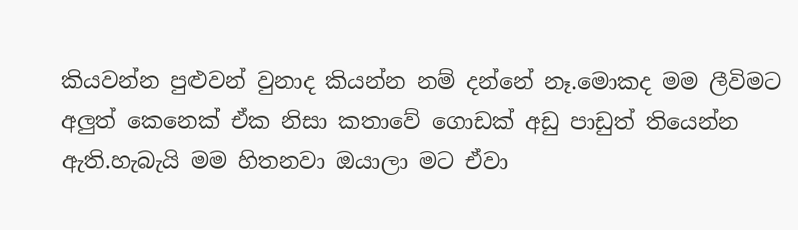කියවන්න පුළුවන් වුනාද කියන්න නම් ද‍න්නේ නෑ.මොකද මම ලීවිමට අලුත් කෙනෙක් ඒක නිසා කතාවේ ගොඩක් අඩු පාඩුත් තියෙන්න ඇති.හැබැයි මම හිතනවා ඔයාලා මට ඒවා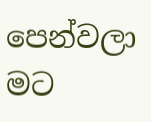පෙන්වලා මට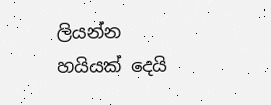ලියන්න හයියක් දෙයි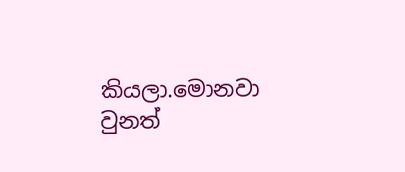කියලා.මොනවා වුනත්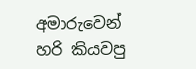අමාරුවෙන් හරි කියවපු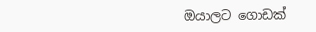ඔයාලට ගොඩක්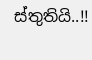ස්තුතියි..!!